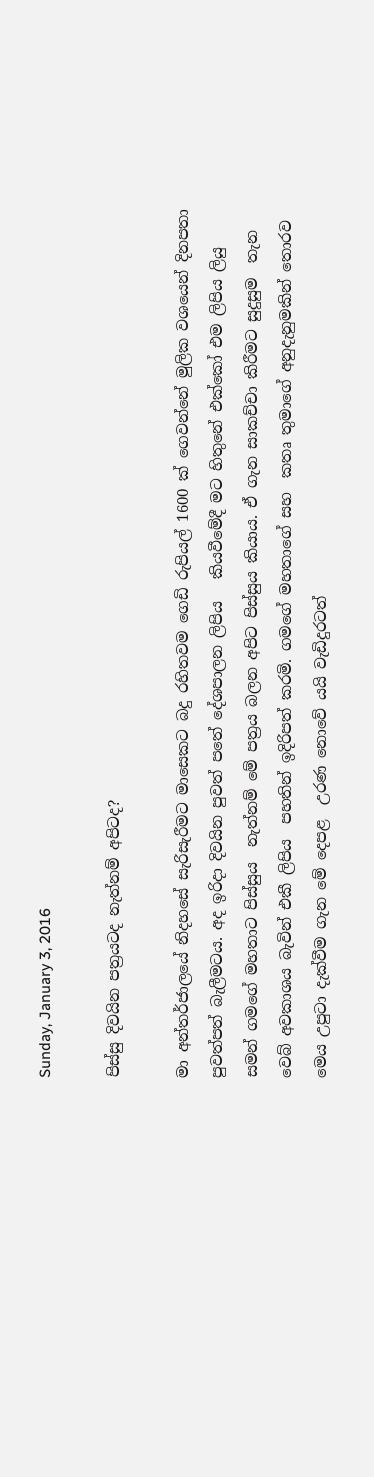Sunday, January 3, 2016

පිස්සු දිවයින පත්‍රයටද නැත්නම් අපිටද?

මා අන්තර්ජාලයේ නිදහසේ සැරිසැරීමට මාසෙකට බදු රහිතවම ගෙඩි රුපියල් 1600 ක් ගෙවන්නේ මුලික වශයෙන් දිනපතා පුවත්පත් බැලීමටය. අද ඉරිදා දිවයින පුවත් පතේ දේශපාලන ලිපිය   කියවීමේදී මට හිතුනේ එක්කෝ එම ලිපිය ලියු සමන් ගමගේ මහතාට පිස්සුය  නැත්නම් මේ පත්‍රය බලන අපිට පිස්සුය කියාය. ඒ ගැන සාකච්චා කිරීමට සුදුසුම  තැන වෙබ් අවකාශය බැවින් එකී ලිපිය  පහතින් ඉදිරිපත් කරමි. ගමගේ මහතාගේ සහ  කතෘ තුමාගේ අනුදැනුමකින් තොරව මෙය උපුටා දැක්වීම ගැන මේ දෙපළ  උරණ නොවේ යයි වැඩිදුරටත්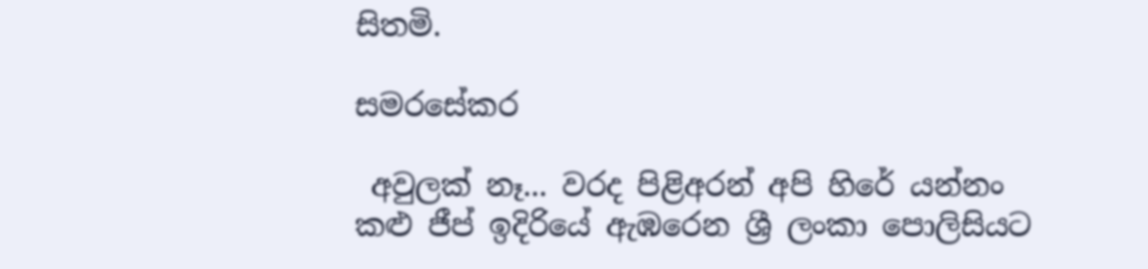සිතමි.

සමරසේකර

 අවුලක්‌ නෑ... වරද පිළිඅරන් අපි හිරේ යන්නං
කළු ජීප් ඉදිරියේ ඇඹරෙන ශ්‍රී ලංකා පොලිසියට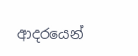ආදරයෙන්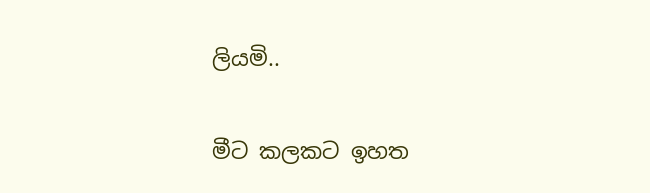ලියමි..

මීට කලකට ඉහත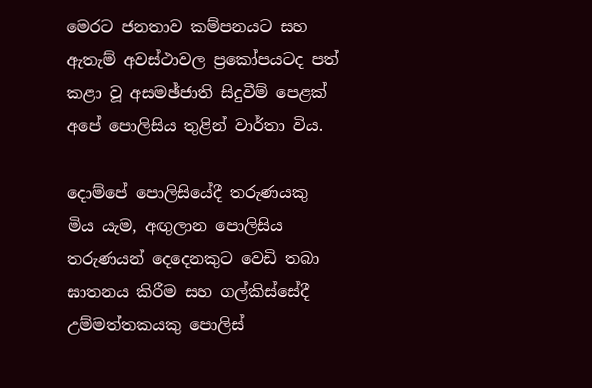මෙරට ජනතාව කම්පනයට සහ ඇතැම් අවස්‌ථාවල ප්‍රකෝපයටද පත් කළා වූ අසමඡ්ජාති සිදුවීම් පෙළක්‌ අපේ පොලිසිය තුළින් වාර්තා විය.

දොම්පේ පොලිසියේදී තරුණයකු මිය යැම, අඟුලාන පොලිසිය තරුණයන් දෙදෙනකුට වෙඩි තබා ඝාතනය කිරීම සහ ගල්කිස්‌සේදී උම්මත්තකයකු පොලිස්‌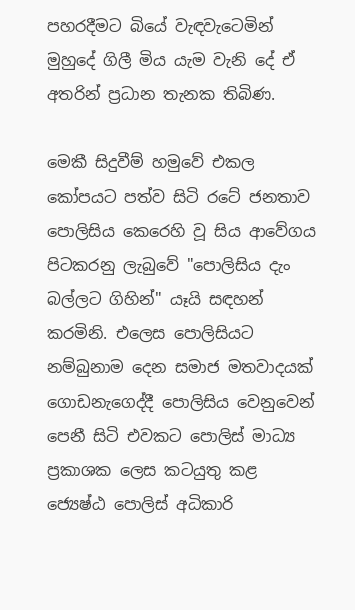පහරදීමට බියේ වැඳවැටෙමින් මුහුදේ ගිලී මිය යැම වැනි දේ ඒ අතරින් ප්‍රධාන තැනක තිබිණ.

මෙකී සිදුවීම් හමුවේ එකල කෝපයට පත්ව සිටි රටේ ජනතාව පොලිසිය කෙරෙහි වූ සිය ආවේගය පිටකරනු ලැබුවේ "පොලිසිය දැං බල්ලට ගිහින්" යෑයි සඳහන් කරමිනි. එලෙස පොලිසියට නම්බුනාම දෙන සමාජ මතවාදයක්‌ ගොඩනැගෙද්දී පොලිසිය වෙනුවෙන් පෙනී සිටි එවකට පොලිස්‌ මාධ්‍ය ප්‍රකාශක ලෙස කටයුතු කළ ජ්‍යෙෂ්ඨ පොලිස්‌ අධිකාරි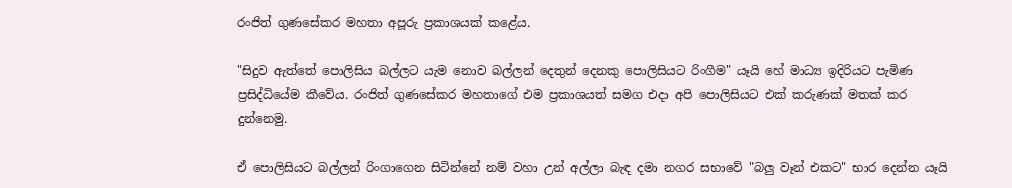රංජිත් ගුණසේකර මහතා අපූරු ප්‍රකාශයක්‌ කළේය.

"සිදුව ඇත්තේ පොලිසිය බල්ලට යැම නොව බල්ලන් දෙතුන් දෙනකු පොලිසියට රිංගීම" යෑයි හේ මාධ්‍ය ඉදිරියට පැමිණ ප්‍රසිද්ධියේම කීවේය. රංජිත් ගුණසේකර මහතාගේ එම ප්‍රකාශයත් සමග එදා අපි පොලිසියට එක්‌ කරුණක්‌ මතක්‌ කර දුන්නෙමු.

ඒ පොලිසියට බල්ලන් රිංගාගෙන සිටින්නේ නම් වහා උන් අල්ලා බැඳ දමා නගර සභාවේ "බලු වෑන් එකට" භාර දෙන්න යෑයි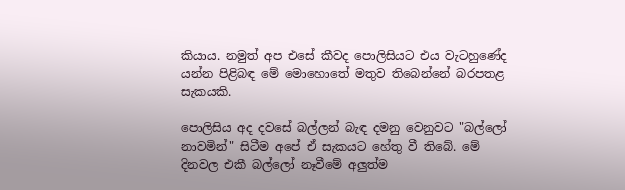කියාය. නමුත් අප එසේ කීවද පොලිසියට එය වැටහුණේද යන්න පිළිබඳ මේ මොහොතේ මතුව තිබෙන්නේ බරපතළ සැකයකි.

පොලිසිය අද දවසේ බල්ලන් බැඳ දමනු වෙනුවට "බල්ලෝ නාවමින්" සිටීම අපේ ඒ සැකයට හේතු වී තිබේ. මේ දිනවල එකී බල්ලෝ නෑවීමේ අලුත්ම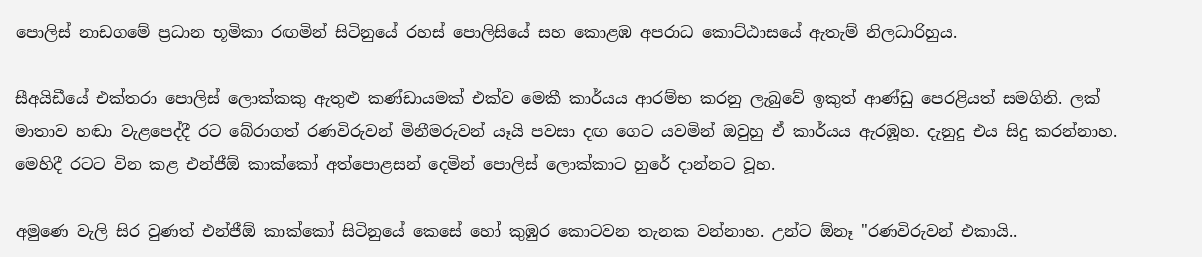පොලිස්‌ නාඩගමේ ප්‍රධාන භූමිකා රඟමින් සිටිනුයේ රහස්‌ පොලිසියේ සහ කොළඹ අපරාධ කොට්‌ඨාසයේ ඇතැම් නිලධාරිහුය.

සීඅයිඩීයේ එක්‌තරා පොලිස්‌ ලොක්‌කකු ඇතුළු කණ්‌ඩායමක්‌ එක්‌ව මෙකී කාර්යය ආරම්භ කරනු ලැබුවේ ඉකුත් ආණ්‌ඩු පෙරළියත් සමගිනි. ලක්‌ මාතාව හඬා වැළපෙද්දී රට බේරාගත් රණවිරුවන් මිනීමරුවන් යෑයි පවසා දඟ ගෙට යවමින් ඔවුහු ඒ කාර්යය ඇරඹූහ. දැනුදු එය සිදු කරන්නාහ. මෙහිදී රටට වින කළ එන්ජීඕ කාක්‌කෝ අත්පොළසන් දෙමින් පොලිස්‌ ලොක්‌කාට හුරේ දාන්නට වූහ.

අමුණෙ වැලි සිර වුණත් එන්ජීඕ කාක්‌කෝ සිටිනුයේ කෙසේ හෝ කුඹුර කොටවන තැනක වන්නාහ. උන්ට ඕනෑ "රණවිරුවන් එකායි..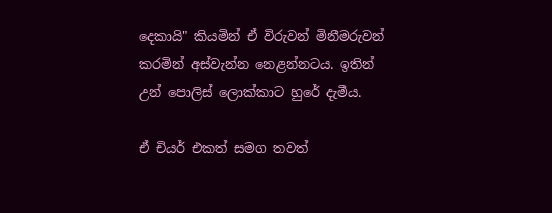දෙකායි" කියමින් ඒ විරුවන් මිනීමරුවන් කරමින් අස්‌වැන්න නෙළන්නටය. ඉතින් උන් පොලිස්‌ ලොක්‌කාට හුරේ දැමීය.

ඒ චියර් එකත් සමග තවත්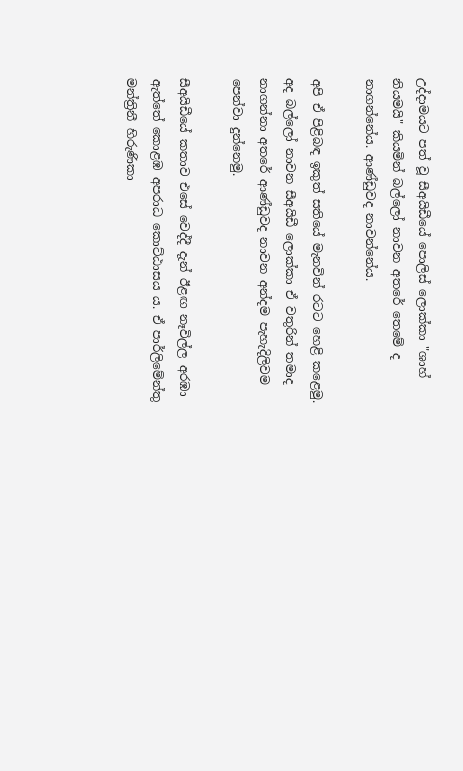උද්දාමයට පත් වූ සීඅයිඩීයේ පොලිස්‌ ලොක්‌කා "ශාහ් නියමයි" කියමින් බල්ලෝ නාවන අතරේ තෙමේ ද නාගන්නේය. ආණ්‌ඩුවද නාවන්නේය.

අපි ඒ පිළිබඳ ඉකුත් සතියේ මැනවින් රටට හෙළි කළෙමු. අද බල්ලෝ නාවන සීඅයිඩී ලොක්‌කා ඒ වතුරින් තමාද නාගන්නා අතරේ ආණ්‌ඩුවද නාවන අන්දම පැහැදිලිවම පෙන්වා දුන්නෙමු.

සීඅයිඩීයේ කතාව එසේ වෙද්දී දැන් ඊළඟ නෑවිල්ල අරඹා ඇත්තේ කොළඹ අපරාධ කොට්‌ඨාසය ය. ඒ පාර්ලිමේන්තු මන්ත්‍රිනී හිරුණිකා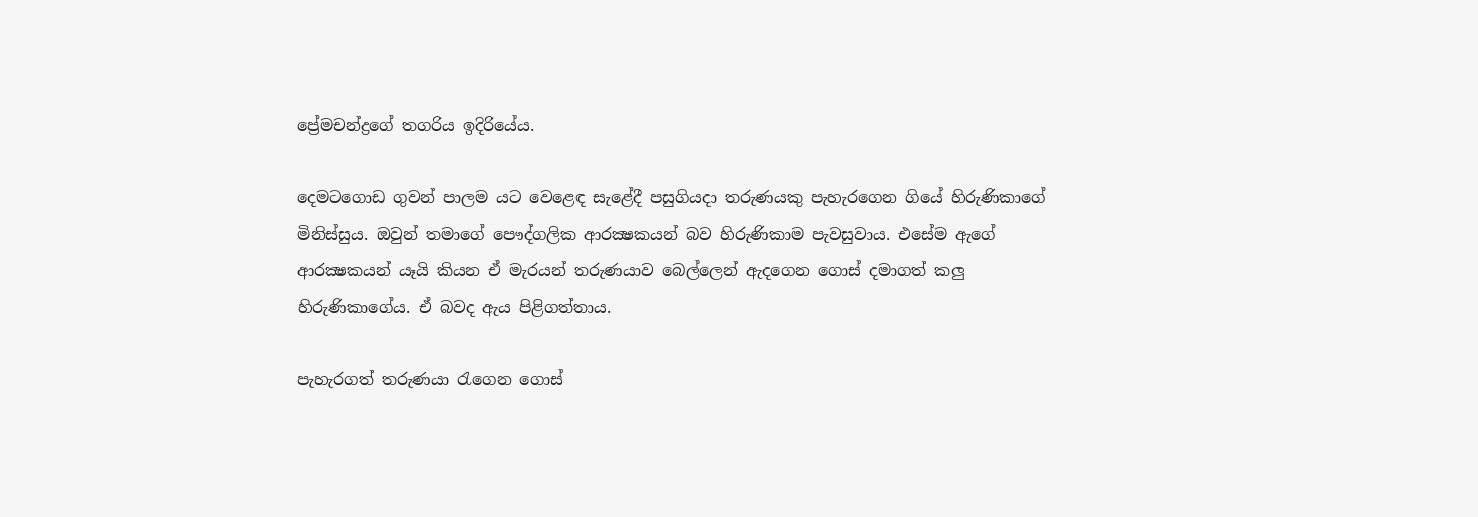ප්‍රේමචන්ද්‍රගේ තගරිය ඉදිරියේය.

දෙමටගොඩ ගුවන් පාලම යට වෙළෙඳ සැළේදී පසුගියදා තරුණයකු පැහැරගෙන ගියේ හිරුණිකාගේ මිනිස්‌සුය. ඔවුන් තමාගේ පෞද්ගලික ආරක්‍ෂකයන් බව හිරුණිකාම පැවසුවාය. එසේම ඇගේ ආරක්‍ෂකයන් යෑයි කියන ඒ මැරයන් තරුණයාව බෙල්ලෙන් ඇදගෙන ගොස්‌ දමාගත් කලු හිරුණිකාගේය. ඒ බවද ඇය පිළිගත්තාය.

පැහැරගත් තරුණයා රැගෙන ගොස්‌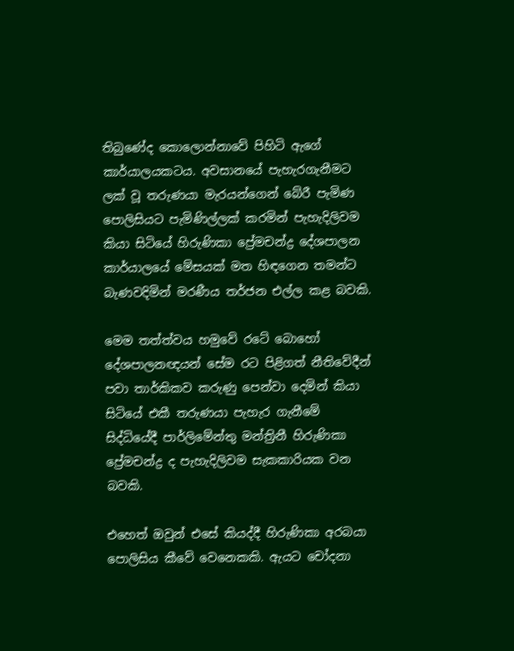තිබුණේද කොලොන්නාවේ පිහිටි ඇගේ කාර්යාලයකටය. අවසානයේ පැහැරගැනීමට ලක්‌ වූ තරුණයා මැරයන්ගෙන් බේරී පැමිණ පොලිසියට පැමිණිල්ලක්‌ කරමින් පැහැදිලිවම කියා සිටියේ හිරුණිකා ප්‍රේමචන්ද්‍ර දේශපාලන කාර්යාලයේ මේසයක්‌ මත හිඳගෙන තමන්ට බැණවදිමින් මරණීය තර්ජන එල්ල කළ බවකි.

මෙම තත්ත්වය හමුවේ රටේ බොහෝ දේශපාලනඥයන් සේම රට පිළිගත් නීතිවේදීන් පවා තාර්කිකව කරුණු පෙන්වා දෙමින් කියා සිටියේ එකී තරුණයා පැහැර ගැනීමේ සිද්ධියේදී පාර්ලිමේන්තු මන්ත්‍රිනී හිරුණිකා ප්‍රේමචන්ද්‍ර ද පැහැදිලිවම සැකකාරියක වන බවකි.

එහෙත් ඔවුන් එසේ කියද්දී හිරුණිකා අරබයා පොලිසිය කීවේ වෙනෙකකි. ඇයට චෝදනා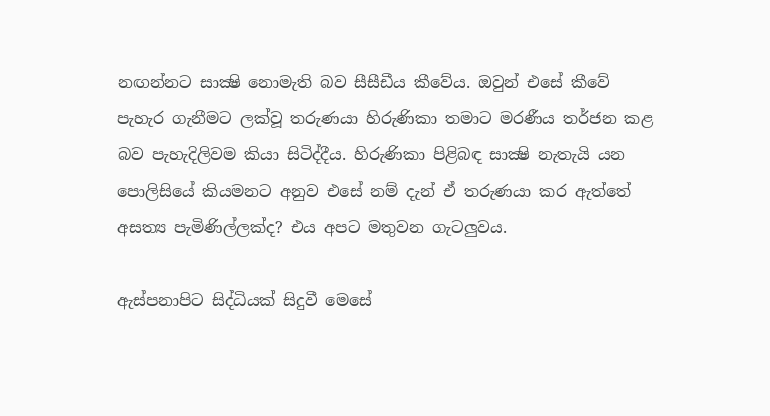නඟන්නට සාක්‍ෂි නොමැති බව සීසීඩීය කීවේය. ඔවුන් එසේ කීවේ පැහැර ගැනීමට ලක්‌වූ තරුණයා හිරුණිකා තමාට මරණීය තර්ජන කළ බව පැහැදිලිවම කියා සිටිද්දීය. හිරුණිකා පිළිබඳ සාක්‍ෂි නැතැයි යන පොලිසියේ කියමනට අනුව එසේ නම් දැන් ඒ තරුණයා කර ඇත්තේ අසත්‍ය පැමිණිල්ලක්‌ද? එය අපට මතුවන ගැටලුවය.

ඇස්‌පනාපිට සිද්ධියක්‌ සිදුවී මෙසේ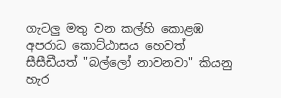ගැටලු මතු වන කල්හි කොළඹ අපරාධ කොට්‌ඨාසය හෙවත් සීසීඩීයත් "බල්ලෝ නාවනවා" කියනු හැර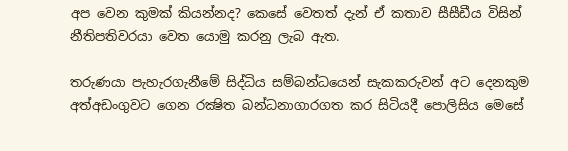අප වෙන කුමක්‌ කියන්නද? කෙසේ වෙතත් දැන් ඒ කතාව සීසීඩීය විසින් නීතිපතිවරයා වෙත යොමු කරනු ලැබ ඇත.

තරුණයා පැහැරගැනීමේ සිද්ධිය සම්බන්ධයෙන් සැකකරුවන් අට දෙනකුම අත්අඩංගුවට ගෙන රක්‍ෂිත බන්ධනාගාරගත කර සිටියදී පොලිසිය මෙසේ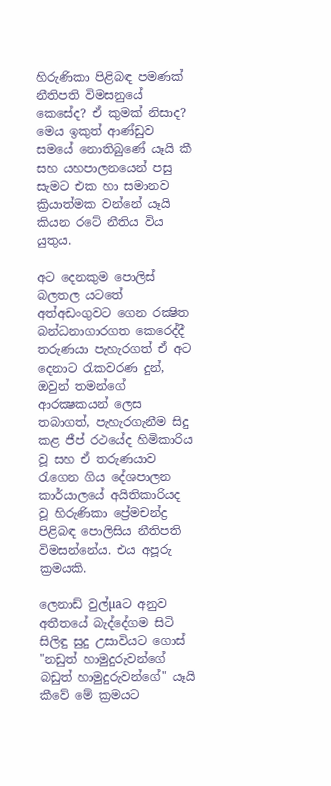හිරුණිකා පිළිබඳ පමණක්‌ නීතිපති විමසනුයේ කෙසේද? ඒ කුමක්‌ නිසාද? මෙය ඉකුත් ආණ්‌ඩුව සමයේ නොතිබුණේ යෑයි කී සහ යහපාලනයෙන් පසු සැමට එක හා සමානව ක්‍රියාත්මක වන්නේ යෑයි කියන රටේ නීතිය විය යුතුය.

අට දෙනකුම පොලිස්‌ බලතල යටතේ අත්අඩංගුවට ගෙන රක්‍ෂිත බන්ධනාගාරගත කෙරෙද්දී තරුණයා පැහැරගත් ඒ අට දෙනාට රැකවරණ දුන්, ඔවුන් තමන්ගේ ආරක්‍ෂකයන් ලෙස තබාගත්, පැහැරගැනීම සිදු කළ ජීප් රථයේද හිමිකාරිය වූ සහ ඒ තරුණයාව රැගෙන ගිය දේශපාලන කාර්යාලයේ අයිතිකාරියද වූ හිරුණිකා ප්‍රේමචන්ද්‍ර පිළිබඳ පොලිසිය නීතිපති විමසන්නේය. එය අපූරු ක්‍රමයකි.

ලෙනාඩ් වුල්µaට අනුව අතීතයේ බැද්දේගම සිටි සිලිඳු සුදු උසාවියට ගොස්‌ "නඩුත් හාමුදුරුවන්ගේ බඩුත් හාමුදුරුවන්ගේ" යෑයි කීවේ මේ ක්‍රමයට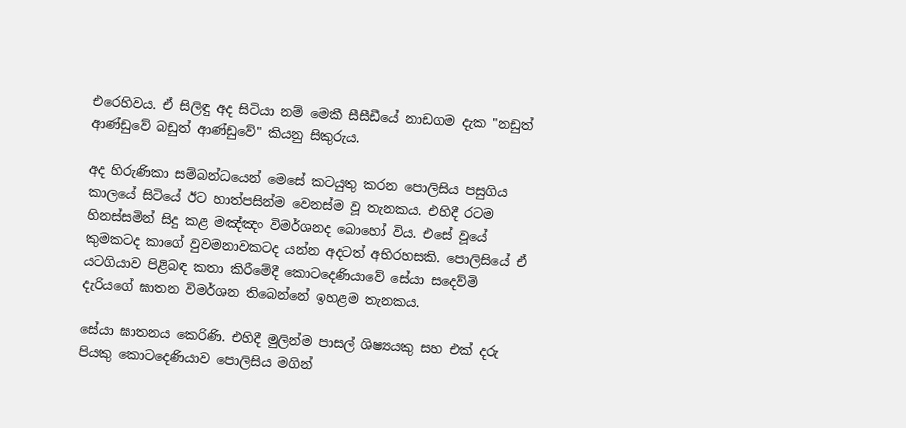එරෙහිවය. ඒ සිලිඳු අද සිටියා නම් මෙකී සීසීඩීයේ නාඩගම දැක "නඩුත් ආණ්‌ඩුවේ බඩුත් ආණ්‌ඩුවේ" කියනු සිකුරුය.

අද හිරුණිකා සම්බන්ධයෙන් මෙසේ කටයුතු කරන පොලිසිය පසුගිය කාලයේ සිටියේ ඊට හාත්පසින්ම වෙනස්‌ම වූ තැනකය. එහිදී රටම හිනස්‌සමින් සිදු කළ මඤ්ඤං විමර්ශනද බොහෝ විය. එසේ වූයේ කුමකටද කාගේ වුවමනාවකටද යන්න අදටත් අභිරහසකි. පොලිසියේ ඒ යටගියාව පිළිබඳ කතා කිරීමේදී කොටදෙණියාවේ සේයා සදෙව්මි දැරියගේ ඝාතන විමර්ශන තිබෙන්නේ ඉහළම තැනකය.

සේයා ඝාතනය කෙරිණි. එහිදී මුලින්ම පාසල් ශිෂ්‍යයකු සහ එක්‌ දරු පියකු කොටදෙණියාව පොලිසිය මගින්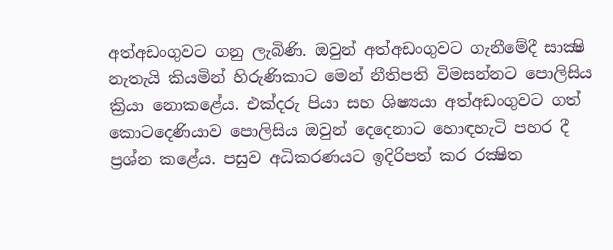අත්අඩංගුවට ගනු ලැබිණි. ඔවුන් අත්අඩංගුවට ගැනීමේදී සාක්‍ෂි නැතැයි කියමින් හිරුණිකාට මෙන් නීතිපති විමසන්නට පොලිසිය ක්‍රියා නොකළේය. එක්‌දරු පියා සහ ශිෂ්‍යයා අත්අඩංගුවට ගත් කොටදෙණියාව පොලිසිය ඔවුන් දෙදෙනාට හොඳහැටි පහර දී ප්‍රශ්න කළේය. පසුව අධිකරණයට ඉදිරිපත් කර රක්‍ෂිත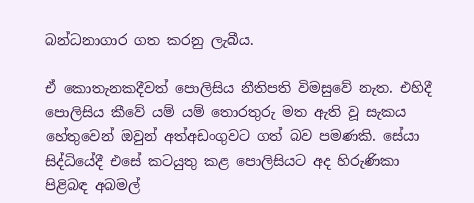බන්ධනාගාර ගත කරනු ලැබීය.

ඒ කොතැනකදීවත් පොලිසිය නීතිපති විමසුවේ නැත. එහිදී පොලිසිය කීවේ යම් යම් තොරතුරු මත ඇති වූ සැකය හේතුවෙන් ඔවුන් අත්අඩංගුවට ගත් බව පමණකි. සේයා සිද්ධියේදී එසේ කටයුතු කළ පොලිසියට අද හිරුණිකා පිළිබඳ අබමල්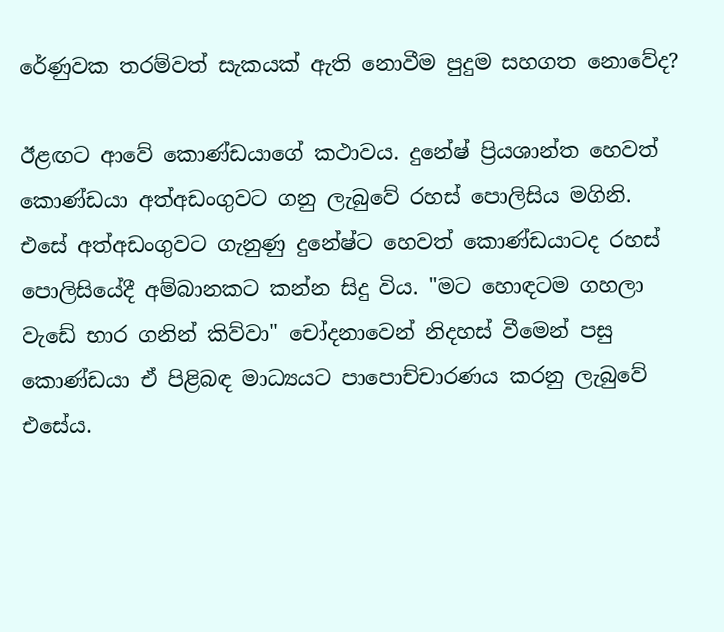රේණුවක තරම්වත් සැකයක්‌ ඇති නොවීම පුදුම සහගත නොවේද?

ඊළඟට ආවේ කොණ්‌ඩයාගේ කථාවය. දුනේෂ් ප්‍රියශාන්ත හෙවත් කොණ්‌ඩයා අත්අඩංගුවට ගනු ලැබුවේ රහස්‌ පොලිසිය මගිනි. එසේ අත්අඩංගුවට ගැනුණු දුනේෂ්ට හෙවත් කොණ්‌ඩයාටද රහස්‌ පොලිසියේදී අම්බානකට කන්න සිදු විය. "මට හොඳටම ගහලා වැඩේ භාර ගනින් කිව්වා" චෝදනාවෙන් නිදහස්‌ වීමෙන් පසු කොණ්‌ඩයා ඒ පිළිබඳ මාධ්‍යයට පාපොච්චාරණය කරනු ලැබුවේ එසේය.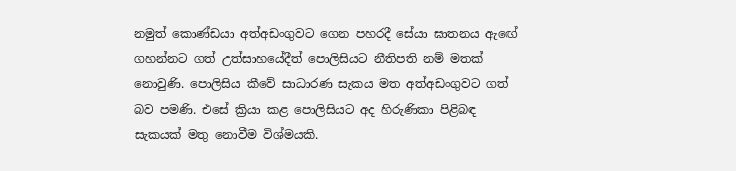නමුත් කොණ්‌ඩයා අත්අඩංගුවට ගෙන පහරදී සේයා ඝාතනය ඇඟේ ගහන්නට ගත් උත්සාහයේදීත් පොලිසියට නීතිපති නම් මතක්‌ නොවුණි. පොලිසිය කීවේ සාධාරණ සැකය මත අත්අඩංගුවට ගත් බව පමණි. එසේ ක්‍රියා කළ පොලිසියට අද හිරුණිකා පිළිබඳ සැකයක්‌ මතු නොවීම විශ්මයකි.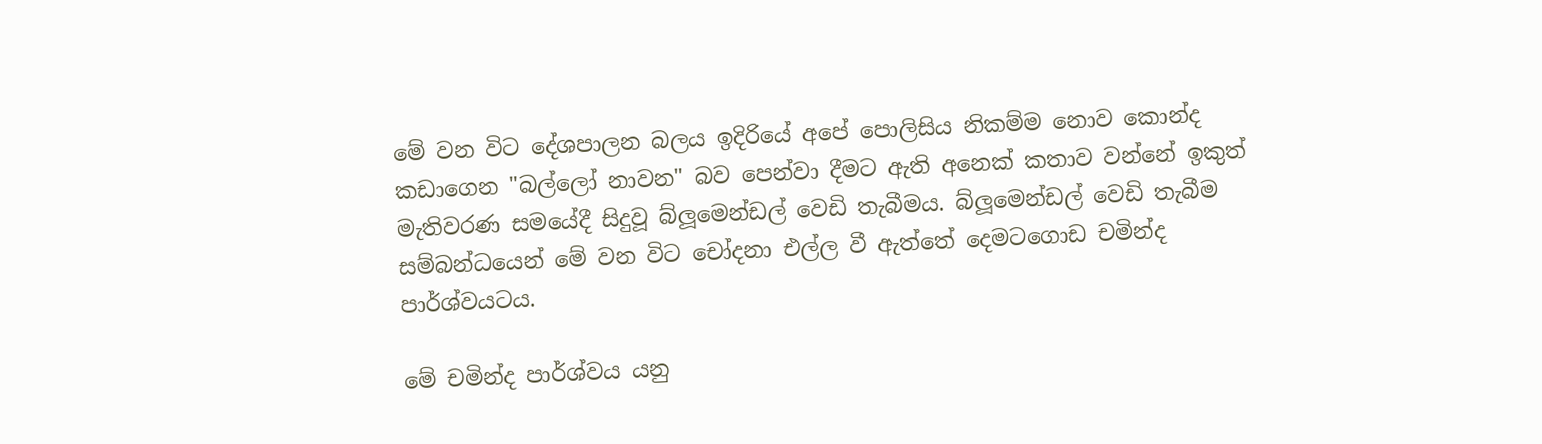මේ වන විට දේශපාලන බලය ඉදිරියේ අපේ පොලිසිය නිකම්ම නොව කොන්ද කඩාගෙන "බල්ලෝ නාවන" බව පෙන්වා දීමට ඇති අනෙක්‌ කතාව වන්නේ ඉකුත් මැතිවරණ සමයේදී සිදුවූ බ්ලූමෙන්ඩල් වෙඩි තැබීමය. බ්ලූමෙන්ඩල් වෙඩි තැබීම සම්බන්ධයෙන් මේ වන විට චෝදනා එල්ල වී ඇත්තේ දෙමටගොඩ චමින්ද පාර්ශ්වයටය.

මේ චමින්ද පාර්ශ්වය යනු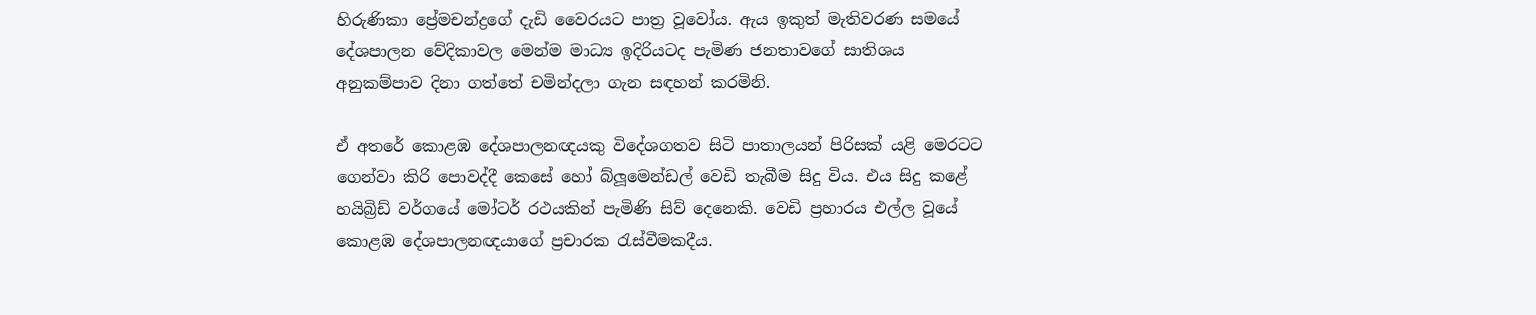හිරුණිකා ප්‍රේමචන්ද්‍රගේ දැඩි වෛරයට පාත්‍ර වූවෝය. ඇය ඉකුත් මැතිවරණ සමයේ දේශපාලන වේදිකාවල මෙන්ම මාධ්‍ය ඉදිරියටද පැමිණ ජනතාවගේ සාතිශය අනුකම්පාව දිනා ගත්තේ චමින්දලා ගැන සඳහන් කරමිනි.

ඒ අතරේ කොළඹ දේශපාලනඥයකු විදේශගතව සිටි පාතාලයන් පිරිසක්‌ යළි මෙරටට ගෙන්වා කිරි පොවද්දී කෙසේ හෝ බ්ලූමෙන්ඩල් වෙඩි තැබීම සිදු විය. එය සිදු කළේ හයිබ්‍රිඩ් වර්ගයේ මෝටර් රථයකින් පැමිණි සිව් දෙනෙකි. වෙඩි ප්‍රහාරය එල්ල වූයේ කොළඹ දේශපාලනඥයාගේ ප්‍රචාරක රැස්‌වීමකදීය.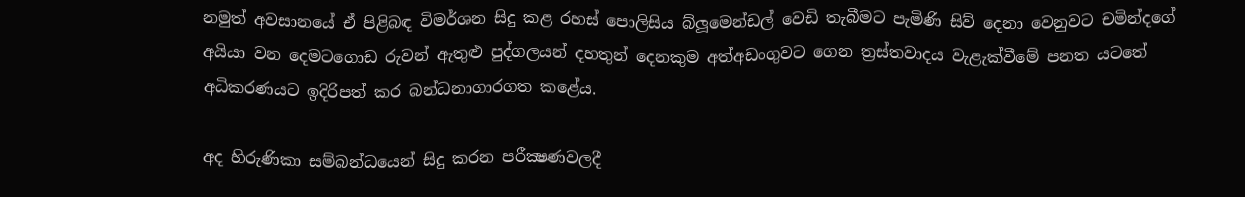නමුත් අවසානයේ ඒ පිළිබඳ විමර්ශන සිදු කළ රහස්‌ පොලිසිය බ්ලූමෙන්ඩල් වෙඩි තැබීමට පැමිණි සිව් දෙනා වෙනුවට චමින්දගේ අයියා වන දෙමටගොඩ රුවන් ඇතුළු පුද්ගලයන් දහතුන් දෙනකුම අත්අඩංගුවට ගෙන ත්‍රස්‌තවාදය වැළැක්‌වීමේ පනත යටතේ අධිකරණයට ඉදිරිපත් කර බන්ධනාගාරගත කළේය.

අද හිරුණිකා සම්බන්ධයෙන් සිදු කරන පරීක්‍ෂණවලදී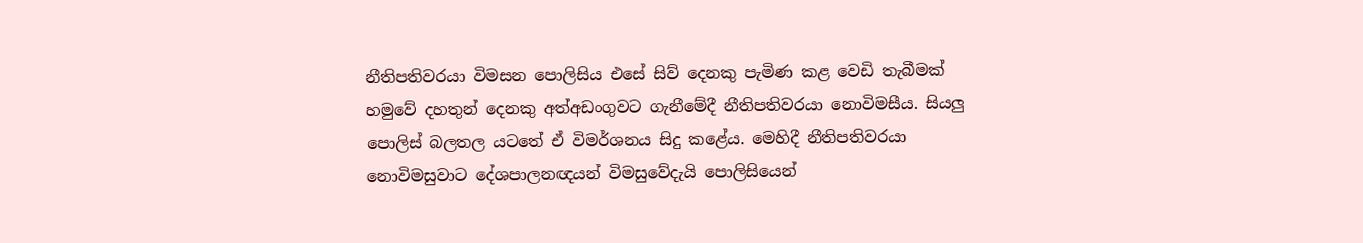නීතිපතිවරයා විමසන පොලිසිය එසේ සිව් දෙනකු පැමිණ කළ වෙඩි තැබීමක්‌ හමුවේ දහතුන් දෙනකු අත්අඩංගුවට ගැනීමේදී නීතිපතිවරයා නොවිමසීය. සියලු පොලිස්‌ බලතල යටතේ ඒ විමර්ශනය සිදු කළේය. මෙහිදී නීතිපතිවරයා නොවිමසුවාට දේශපාලනඥයන් විමසුවේදැයි පොලිසියෙන්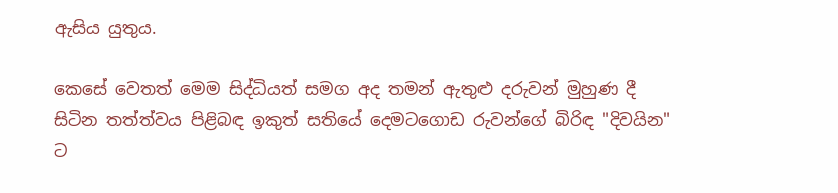ඇසිය යුතුය.

කෙසේ වෙතත් මෙම සිද්ධියත් සමග අද තමන් ඇතුළු දරුවන් මුහුණ දී සිටින තත්ත්වය පිළිබඳ ඉකුත් සතියේ දෙමටගොඩ රුවන්ගේ බිරිඳ "දිවයින" ට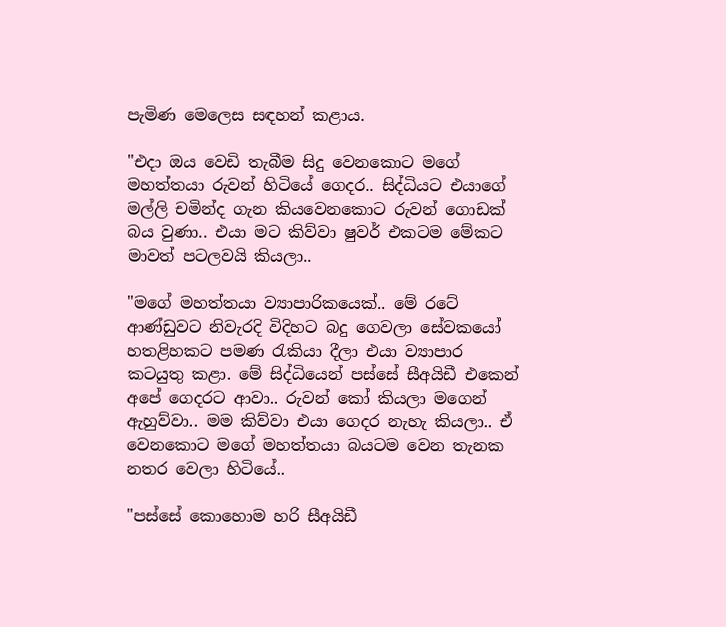පැමිණ මෙලෙස සඳහන් කළාය.

"එදා ඔය වෙඩි තැබීම සිදු වෙනකොට මගේ මහත්තයා රුවන් හිටියේ ගෙදර.. සිද්ධියට එයාගේ මල්ලි චමින්ද ගැන කියවෙනකොට රුවන් ගොඩක්‌ බය වුණා.. එයා මට කිව්වා ෂුවර් එකටම මේකට මාවත් පටලවයි කියලා..

"මගේ මහත්තයා ව්‍යාපාරිකයෙක්‌.. මේ රටේ ආණ්‌ඩුවට නිවැරදි විදිහට බදු ගෙවලා සේවකයෝ හතළිහකට පමණ රැකියා දීලා එයා ව්‍යාපාර කටයුතු කළා. මේ සිද්ධියෙන් පස්‌සේ සීඅයිඩී එකෙන් අපේ ගෙදරට ආවා.. රුවන් කෝ කියලා මගෙන් ඇහුව්වා.. මම කිව්වා එයා ගෙදර නැහැ කියලා.. ඒ වෙනකොට මගේ මහත්තයා බයටම වෙන තැනක නතර වෙලා හිටියේ..

"පස්‌සේ කොහොම හරි සීඅයිඩී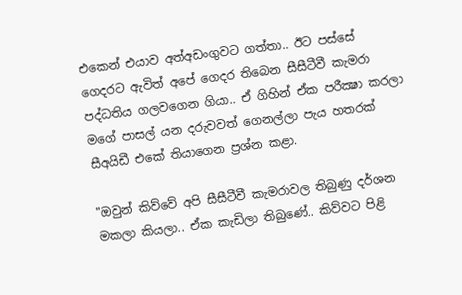එකෙන් එයාව අත්අඩංගුවට ගත්තා.. ඊට පස්‌සේ ගෙදරට ඇවිත් අපේ ගෙදර තිබෙන සීසීටීවී කැමරා පද්ධතිය ගලවගෙන ගියා.. ඒ ගිහින් ඒක පරීක්‍ෂා කරලා මගේ පාසල් යන දරුවවත් ගෙනල්ලා පැය හතරක්‌ සීඅයිඩී එකේ තියාගෙන ප්‍රශ්න කළා.

"ඔවුන් කිව්වේ අපි සීසීටීවී කැමරාවල තිබුණු දර්ශන මකලා කියලා.. ඒක කැඩිලා තිබුණේ.. කිව්වට පිළි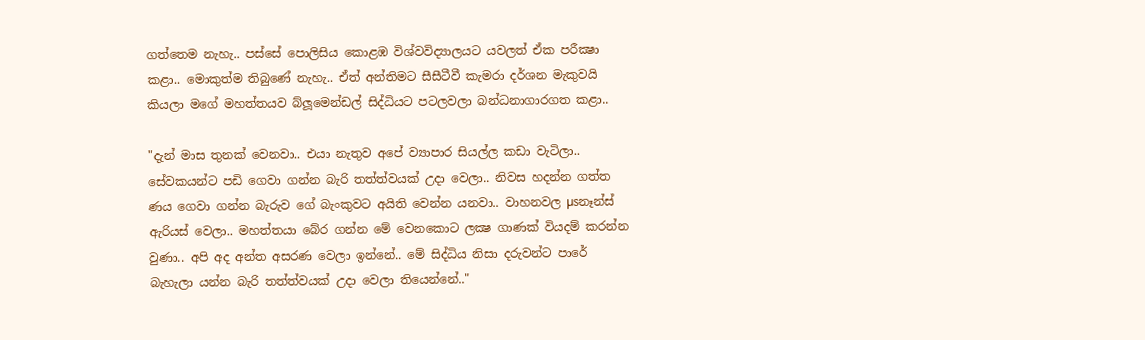ගත්තෙම නැහැ.. පස්‌සේ පොලිසිය කොළඹ විශ්වවිද්‍යාලයට යවලත් ඒක පරීක්‍ෂා කළා.. මොකුත්ම තිබුණේ නැහැ.. ඒත් අන්තිමට සීසීටීවී කැමරා දර්ශන මැකුවයි කියලා මගේ මහත්තයව බ්ලූමෙන්ඩල් සිද්ධියට පටලවලා බන්ධනාගාරගත කළා..

"දැන් මාස තුනක්‌ වෙනවා.. එයා නැතුව අපේ ව්‍යාපාර සියල්ල කඩා වැටිලා.. සේවකයන්ට පඩි ගෙවා ගන්න බැරි තත්ත්වයක්‌ උදා වෙලා.. නිවස හදන්න ගත්ත ණය ගෙවා ගන්න බැරුව ගේ බැංකුවට අයිති වෙන්න යනවා.. වාහනවල µsනෑන්ස්‌ ඇරියස්‌ වෙලා.. මහත්තයා බේර ගන්න මේ වෙනකොට ලක්‍ෂ ගාණක්‌ වියදම් කරන්න වුණා.. අපි අද අන්ත අසරණ වෙලා ඉන්නේ.. මේ සිද්ධිය නිසා දරුවන්ට පාරේ බැහැලා යන්න බැරි තත්ත්වයක්‌ උදා වෙලා තියෙන්නේ.."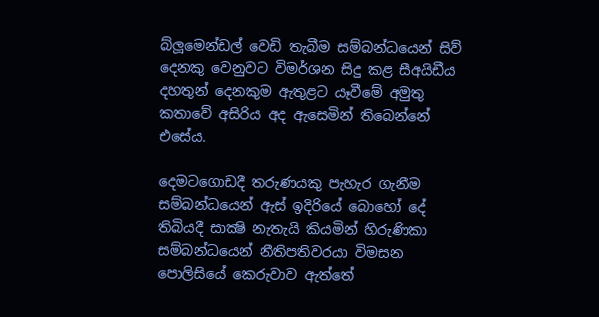බ්ලූමෙන්ඩල් වෙඩි තැබීම සම්බන්ධයෙන් සිව් දෙනකු වෙනුවට විමර්ශන සිදු කළ සීඅයිඩීය දහතුන් දෙනකුම ඇතුළට යෑවීමේ අමුතු කතාවේ අසිරිය අද ඇසෙමින් තිබෙන්නේ එසේය.

දෙමටගොඩදී තරුණයකු පැහැර ගැනීම සම්බන්ධයෙන් ඇස්‌ ඉදිරියේ බොහෝ දේ තිබියදී සාක්‍ෂි නැතැයි කියමින් හිරුණිකා සම්බන්ධයෙන් නීතිපතිවරයා විමසන පොලිසියේ කෙරුවාව ඇත්තේ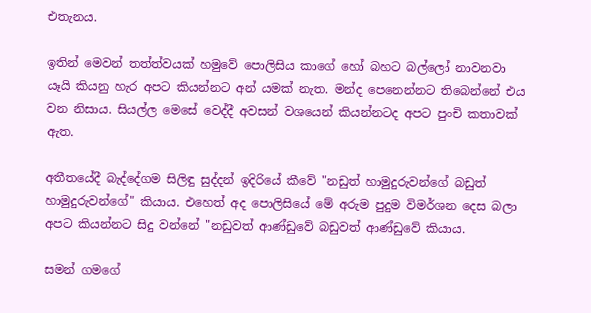එතැනය.

ඉතින් මෙවන් තත්ත්වයක්‌ හමුවේ පොලිසිය කාගේ හෝ බහට බල්ලෝ නාවනවා යෑයි කියනු හැර අපට කියන්නට අන් යමක්‌ නැත. මන්ද පෙනෙන්නට තිබෙන්නේ එය වන නිසාය. සියල්ල මෙසේ වෙද්දී අවසන් වශයෙන් කියන්නටද අපට පුංචි කතාවක්‌ ඇත.

අතීතයේදී බැද්දේගම සිලිඳු සුද්දන් ඉදිරියේ කීවේ "නඩුත් හාමුදුරුවන්ගේ බඩුත් හාමුදුරුවන්ගේ" කියාය. එහෙත් අද පොලිසියේ මේ අරුම පුදුම විමර්ශන දෙස බලා අපට කියන්නට සිදු වන්නේ "නඩුවත් ආණ්‌ඩුවේ බඩුවත් ආණ්‌ඩුවේ කියාය.

සමන් ගමගේ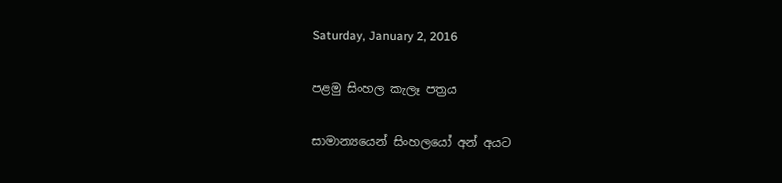Saturday, January 2, 2016

පළමු සිංහල කැලෑ පත්‍රය

සාමාන්‍යයෙන් සිංහලයෝ අන් අයට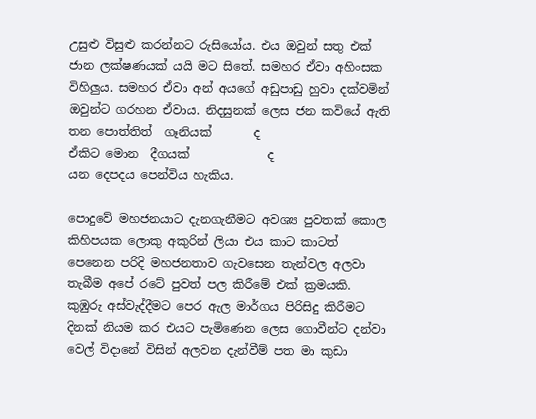උසුළු විසුළු කරන්නට රුසියෝය. එය ඔවුන් සතු එක් ජාන ලක්ෂණයක් යයි මට සිතේ. සමහර ඒවා අහිංසක විහිලුය. සමහර ඒවා අන් අයගේ අඩුපාඩු හුවා දක්වමින් ඔවුන්ට ගරහන ඒවාය. නිදසුනක් ලෙස ජන කවියේ ඇති
තන පොත්තිත්  ගෑනියක්       ද
ඒකිට මොන  දීගයක්             ද
යන දෙපදය පෙන්විය හැකිය.

පොදුවේ මහජනයාට දැනගැනීමට අවශ්‍ය පුවතක් කොල කිහිපයක ලොකු අකුරින් ලියා එය කාට කාටත් පෙනෙන පරිදි මහජනතාව ගැවසෙන තැන්වල අලවා තැබීම අපේ රටේ පුවත් පල කිරීමේ එක් ක්‍රමයකි. කුඹුරු අස්වැද්දීමට පෙර ඇල මාර්ගය පිරිසිදු කිරීමට දිනක් නියම කර එයට පැමිණෙන ලෙස ගොවීන්ට දන්වා වෙල් විදානේ විසින් අලවන දැන්වීම් පත මා කුඩා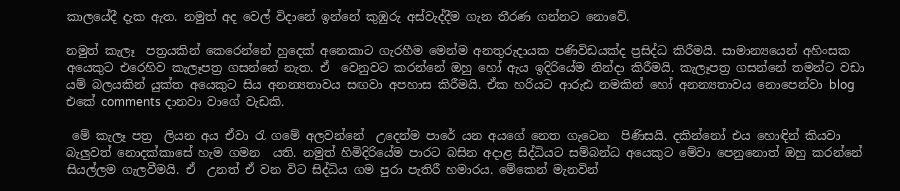කාලයේදී දැක ඇත. නමුත් අද වෙල් විදානේ ඉන්නේ කුඹුරු අස්වැද්දීම ගැන තීරණ ගන්නට නොවේ.

නමුත් කැලෑ  පත්‍රයකින් කෙරෙන්නේ හුදෙක් අනෙකාට ගැරහීම මෙන්ම අනතුරුදායක පණිවිඩයක්ද ප්‍රසිද්ධ කිරීමයි. සාමාන්‍යයෙන් අහිංසක අයෙකුට එරෙහිව කැලෑපත්‍ර ගසන්නේ නැත. ඒ  වෙනුවට කරන්නේ ඔහු හෝ ඇය ඉදිරියේම නින්දා කිරීමයි. කැලෑපත්‍ර ගසන්නේ තමන්ට වඩා යම් බලයකින් යුක්ත අයෙකුට සිය අනන්‍යතාවය සඟවා අපහාස කිරීමයි. ඒක හරියට ආරුඪ නමකින් හෝ අනන්‍යතාවය නොපෙන්වා blog එකේ comments දානවා වාගේ වැඩකි.

 මේ කැලෑ පත්‍ර  ලියන අය ඒවා රැ ගමේ අලවන්නේ  උදෙන්ම පාරේ යන අයගේ නෙත ගැටෙන  පිණිසයි. දකින්නෝ එය හොඳින් කියවා  බැලුවත් නොදක්කාසේ හැම ගමන  යති. නමුත් හිමිදිරියේම පාරට බසින අදාළ සිද්ධියට සම්බන්ධ අයෙකුට මේවා පෙනුනොත් ඔහු කරන්නේ  සියල්ලම ගැලවීමයි. ඒ  උනත් ඒ වන විට සිද්ධිය ගම පුරා පැතිරී හමාරය. මේකෙන් මැනවින්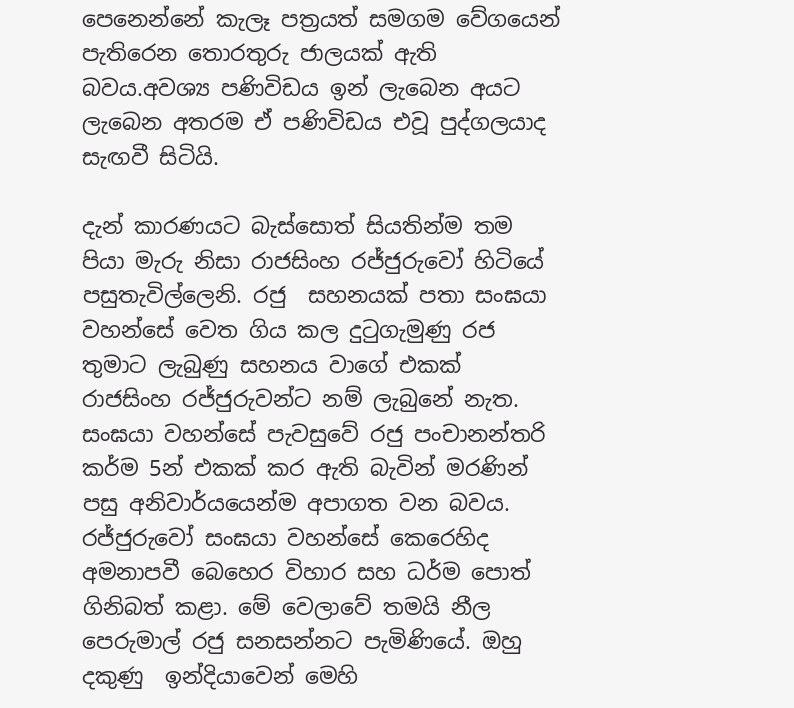පෙනෙන්නේ කැලෑ පත්‍රයත් සමගම වේගයෙන් පැතිරෙන තොරතුරු ජාලයක් ඇති බවය.අවශ්‍ය පණිවිඩය ඉන් ලැබෙන අයට ලැබෙන අතරම ඒ පණිවිඩය එවූ පුද්ගලයාද සැඟවී සිටියි.

දැන් කාරණයට බැස්සොත් සියතින්ම තම පියා මැරු නිසා රාජසිංහ රජ්‍ජුරුවෝ හිටියේ පසුතැවිල්ලෙනි. රජු  සහනයක් පතා සංඝයා වහන්සේ වෙත ගිය කල දුටුගැමුණු රජ තුමාට ලැබුණු සහනය වාගේ එකක් රාජසිංහ රජ්ජුරුවන්ට නම් ලැබුනේ නැත. සංඝයා වහන්සේ පැවසුවේ රජු පංචානන්තරි කර්ම 5න් එකක් කර ඇති බැවින් මරණින් පසු අනිවාර්යයෙන්ම අපාගත වන බවය. රජ්ජුරුවෝ සංඝයා වහන්සේ කෙරෙහිද අමනාපවී බෙහෙර විහාර සහ ධර්ම පොත් ගිනිබත් කළා. මේ වෙලාවේ තමයි නීල   පෙරුමාල් රජු සනසන්නට පැමිණියේ. ඔහු දකුණු  ඉන්දියාවෙන් මෙහි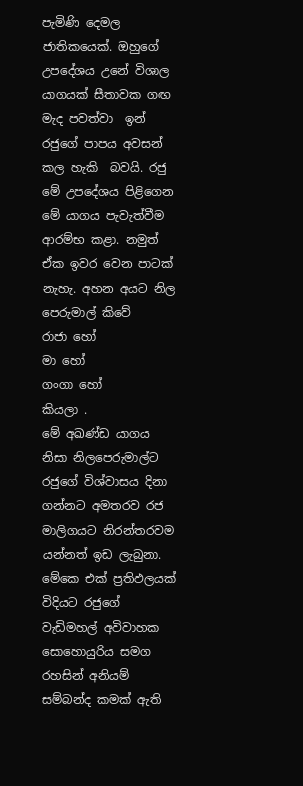පැමිණි දෙමල ජාතිකයෙක්. ඔහුගේ උපදේශය උනේ විශාල යාගයක් සීතාවක ගඟ මැද පවත්වා  ඉන් රජුගේ පාපය අවසන් කල හැකි  බවයි. රජු මේ උපදේශය පිළිගෙන මේ යාගය පැවැත්වීම ආරම්භ කළා. නමුත් ඒක ඉවර වෙන පාටක් නැහැ. අහන අයට නිල පෙරුමාල් කිවේ
රාජා හෝ
මා හෝ
ගංගා හෝ
කියලා .
මේ අඛණ්ඩ යාගය නිසා නිලපෙරුමාල්ට රජුගේ විශ්වාසය දිනා ගන්නට අමතරව රජ මාලිගයට නිරන්තරවම යන්නත් ඉඩ ලැබුනා. මේකෙ එක් ප්‍රතිඵලයක් විදියට රජුගේ වැඩිමහල් අවිවාහක සොහොයුරිය සමග රහසින් අනියම් සම්බන්ද කමක් ඇති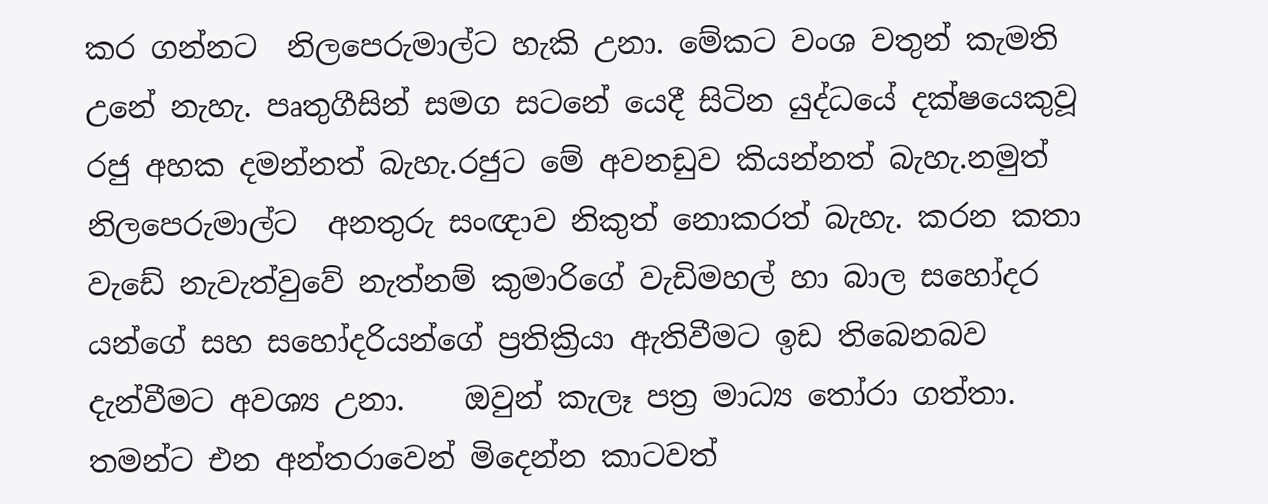කර ගන්නට  නිලපෙරුමාල්ට හැකි උනා. මේකට වංශ වතුන් කැමති උනේ නැහැ. පෘතුගීසින් සමග සටනේ යෙදී සිටින යුද්ධයේ දක්ෂයෙකුවූ රජු අහක දමන්නත් බැහැ.රජුට මේ අවනඩුව කියන්නත් බැහැ.නමුත් නිලපෙරුමාල්ට  අනතුරු සංඥාව නිකුත් නොකරත් බැහැ. කරන කතා වැඩේ නැවැත්වුවේ නැත්නම් කුමාරිගේ වැඩිමහල් හා බාල සහෝදර යන්ගේ සහ සහෝදරියන්ගේ ප්‍රතික්‍රියා ඇතිවීමට ඉඩ තිබෙනබව දැන්වීමට අවශ්‍ය උනා.    ඔවුන් කැලෑ පත්‍ර මාධ්‍ය තෝරා ගත්තා. තමන්ට එන අන්තරාවෙන් මිදෙන්න කාටවත්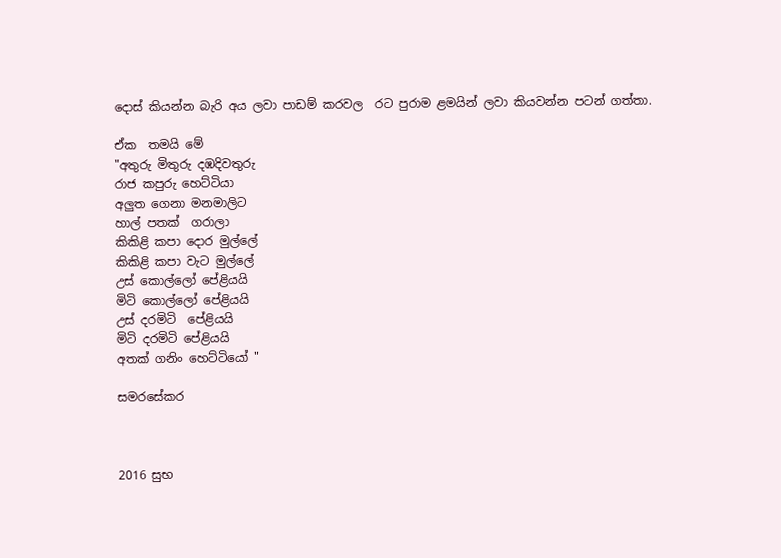දොස් කියන්න බැරි අය ලවා පාඩම් කරවල  රට පුරාම ළමයින් ලවා කියවන්න පටන් ගත්තා.

ඒක  තමයි මේ
"අතුරු මිතුරු දඹදිවතුරු
රාජ කපුරු හෙට්ටියා
අලුත ගෙනා මනමාලිට
හාල් පතක්  ගරාලා
කිකිළි කපා දොර මුල්ලේ
කිකිළි කපා වැට මුල්ලේ
උස් කොල්ලෝ පේළියයි
මිටි කොල්ලෝ පේළියයි
උස් දරමිටි  පේළියයි
මිටි දරමිටි පේළියයි
අතක් ගනිං හෙට්ටියෝ "

සමරසේකර



2016 සුභ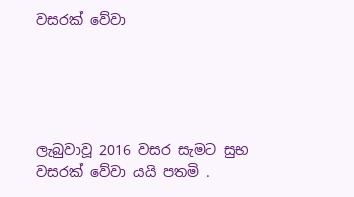වසරක් වේවා





ලැබුවාවූ 2016 වසර සැමට සුභ වසරක් වේවා යයි පතමි .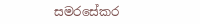සමරසේකර